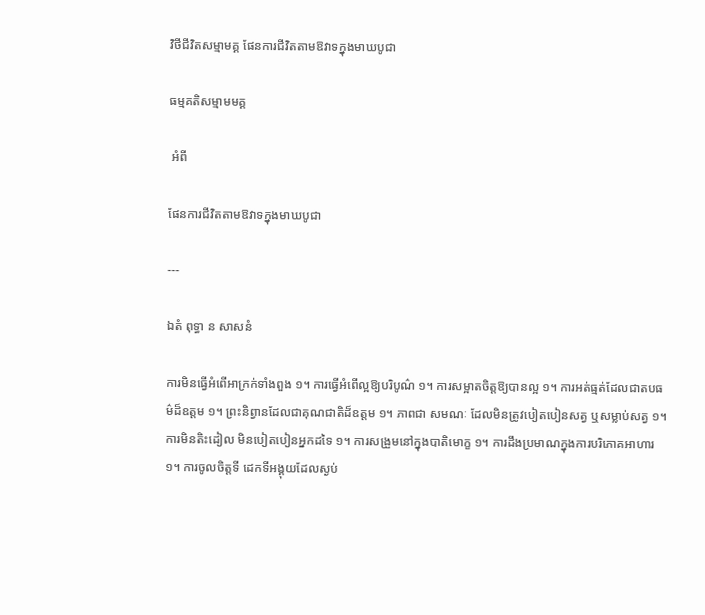វិថីជីវិតសម្មាមគ្គ ផែនការជីវិតតាមឱវាទក្នុងមាឃបូជា

ធម្មគតិសម្មាមមគ្គ

 អំពី

ផែនការជីវិតតាមឱវាទក្នុងមាឃបូជា

---

ឯតំ ពុទ្ធា ន សាសនំ

ការមិនធ្វើអំពើអាក្រក់ទាំងពួង ១។ ការធ្វើអំពើល្អឱ្យបរិបូណ៌ ១។ ការសម្អាតចិត្តឱ្យបានល្អ ១។ ការអត់ធ្មត់ដែលជាតបធម៌ដ៏ឧត្តម ១។ ព្រះនិព្វានដែលជាគុណជាតិដ៏ឧត្តម ១។ ភាពជា សមណៈ ដែលមិនត្រូវបៀតបៀនសត្វ ឬសម្លាប់សត្វ ១។ ការមិនតិះដៀល មិនបៀតបៀនអ្នកដទៃ ១។ ការសង្រួមនៅក្នុងបាតិមោក្ខ ១។ ការដឹងប្រមាណក្នុងការបរិភោគអាហារ ១។ ការចូលចិត្តទី ដេកទីអង្គុយដែលស្ងប់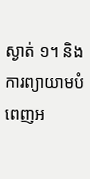ស្ងាត់ ១។ និង ការព្យាយាមបំពេញអ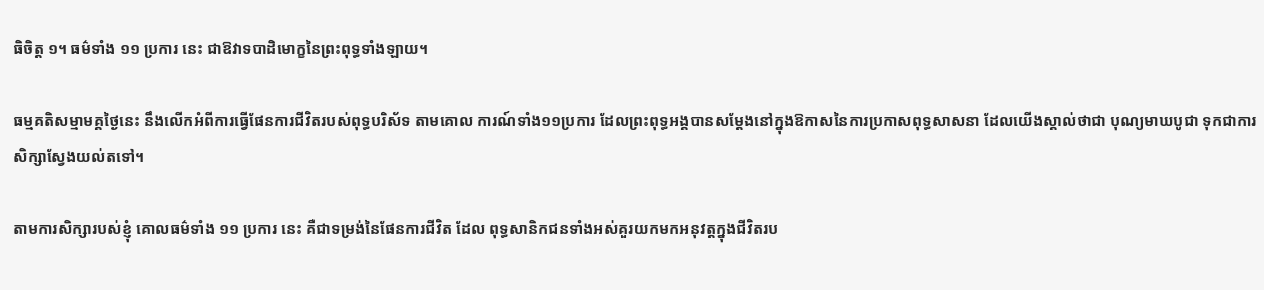ធិចិត្ត ១។ ធម៌ទាំង ១១ ប្រការ នេះ ជាឱវាទបាដិមោក្ខនៃព្រះពុទ្ធទាំងឡាយ។

ធម្មគតិសម្មាមគ្គថ្ងៃនេះ នឹងលើកអំពីការធ្វើផែនការជីវិតរបស់ពុទ្ធបរិស័ទ តាមគោល ការណ៍ទាំង១១ប្រការ ដែលព្រះពុទ្ធអង្គបានសម្តែងនៅក្នុងឱកាសនៃការប្រកាសពុទ្ធសាសនា ដែលយើងស្គាល់ថាជា បុណ្យមាឃបូជា ទុកជាការសិក្សាស្វែងយល់តទៅ។

តាមការសិក្សារបស់ខ្ញុំ គោលធម៌ទាំង ១១ ប្រការ នេះ គឺជាទម្រង់នៃផែនការជីវិត ដែល ពុទ្ធសានិកជនទាំងអស់គួរយកមកអនុវត្តក្នុងជីវិតរប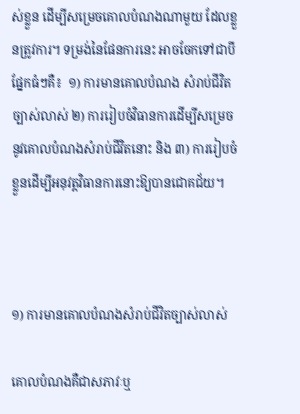ស់ខ្លួន ដើម្បីសម្រេចគោលបំណងណាមួយ ដែលខ្លួនត្រូវការ។ ទម្រង់នៃផែនការនេះ អាចចែកទៅជាបីផ្នែកធំៗគឺ៖  ១) ការមានគោលបំណង សំរាប់ជីវិតច្បាស់លាស់ ២) ការរៀបចំវិធានការដើម្បីសម្រេចនូវគោលបំណងសំរាប់ជីវិតនោះ និង ៣) ការរៀបចំខ្លួនដើម្បីអនុវត្តវិធានការនោះឱ្យបានជោគជ័យ។



១) ការមានគោលបំណងសំរាប់ជីវិតច្បាស់លាស់

គោលបំណងគឺជាសភាវៈឬ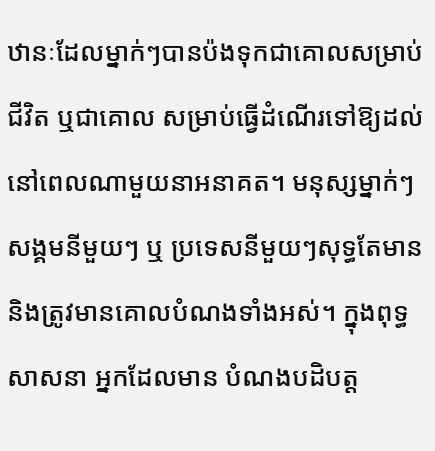ឋានៈដែលម្នាក់ៗបានប៉ងទុកជាគោលសម្រាប់ជីវិត ឬជាគោល សម្រាប់ធ្វើដំណើរទៅឱ្យដល់នៅពេលណាមួយនាអនាគត។ មនុស្សម្នាក់ៗ សង្គមនីមួយៗ ឬ ប្រទេសនីមួយៗសុទ្ធតែមាននិងត្រូវមានគោលបំណងទាំងអស់។ ក្នុងពុទ្ធសាសនា អ្នកដែលមាន បំណងបដិបត្ត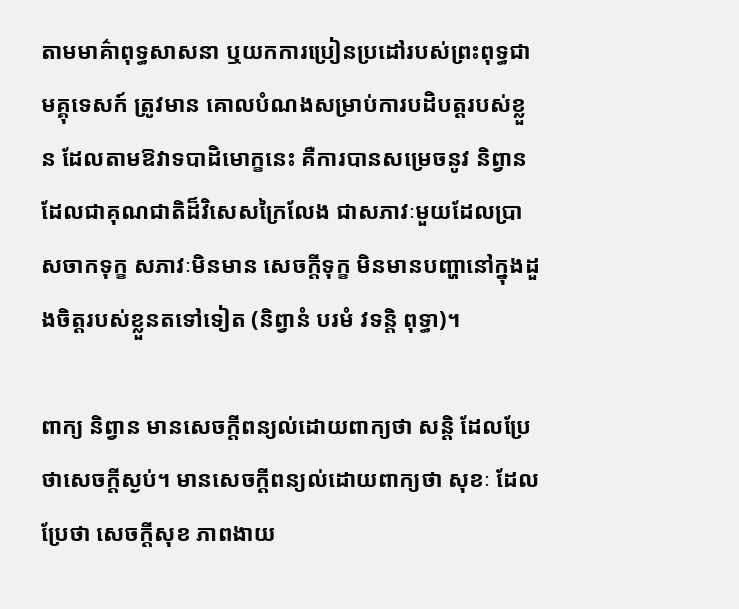តាមមាគ៌ាពុទ្ធសាសនា ឬយកការប្រៀនប្រដៅរបស់ព្រះពុទ្ធជាមគ្គុទេសក៍ ត្រូវមាន គោលបំណងសម្រាប់ការបដិបត្តរបស់ខ្លួន ដែលតាមឱវាទបាដិមោក្ខនេះ គឺការបានសម្រេចនូវ និព្វាន ដែលជាគុណជាតិដ៏វិសេសក្រៃលែង ជាសភាវៈមួយដែលប្រាសចាកទុក្ខ សភាវៈមិនមាន សេចក្តីទុក្ខ មិនមានបញ្ហានៅក្នុងដួងចិត្តរបស់ខ្លួនតទៅទៀត (និព្វានំ បរមំ វទន្តិ ពុទ្ធា)។

ពាក្យ និព្វាន មានសេចក្តីពន្យល់ដោយពាក្យថា សន្តិ ដែលប្រែថាសេចក្តីស្ងប់។ មានសេចក្តីពន្យល់ដោយពាក្យថា សុខៈ ដែលប្រែថា សេចក្តីសុខ ភាពងាយ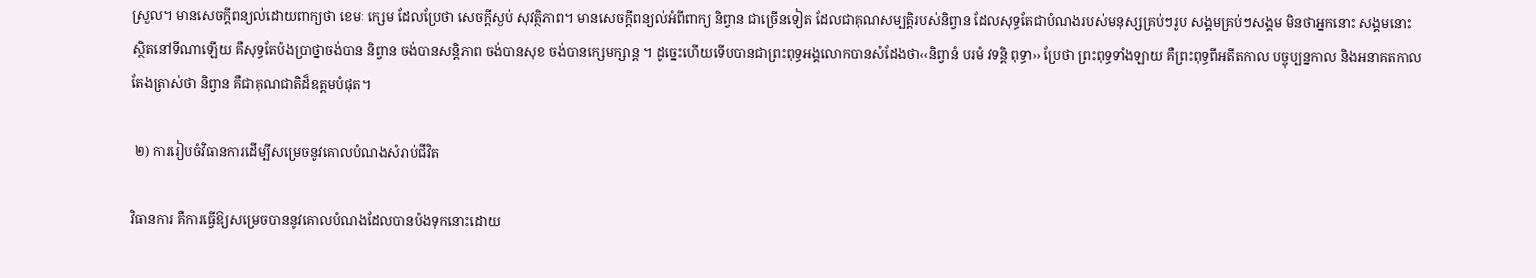ស្រួល។ មានសេចក្តីពន្យល់ដោយពាក្យថា ខេមៈ ក្សេម ដែលប្រែថា សេចក្តីស្ងប់ សុវត្ថិភាព។ មានសេចក្តីពន្យល់អំពីពាក្យ និព្វាន ជាច្រើនទៀត ដែលជាគុណសម្បត្តិរបស់និព្វាន ដែលសុទ្ធតែជាបំណងរបស់មនុស្សគ្រប់ៗរូប សង្គមគ្រប់ៗសង្គម មិនថាអ្នកនោះ សង្គមនោះ ស្ថិតនៅទីណាឡើយ គឺសុទ្ធតែប៉ងប្រាថ្នាចង់បាន និព្វាន ចង់បានសន្តិភាព ចង់បានសុខ ចង់បានក្សេមក្សាន្ត ។ ដូច្នេះហើយទើបបានជាព្រះពុទ្ធអង្គលោកបានសំដែងថា‹‹និព្វានំ បរមំ វទន្តិ ពុទ្ធា›› ប្រែថា ព្រះពុទ្ធទាំងឡាយ គឺព្រះពុទ្ធពីអតីតកាល បច្ចុប្បន្នកាល និងអនាគតកាល តែងត្រាស់ថា និព្វាន គឺជាគុណជាតិដ៏ឧត្តមបំផុត។

 ២) ការរៀបចំវិធានការដើម្បីសម្រេចនូវគោលបំណងសំរាប់ជីវិត

វិធានការ គឺការធ្វើឱ្យសម្រេចបាននូវគោលបំណងដែលបានប៉ងទុកនោះដោយ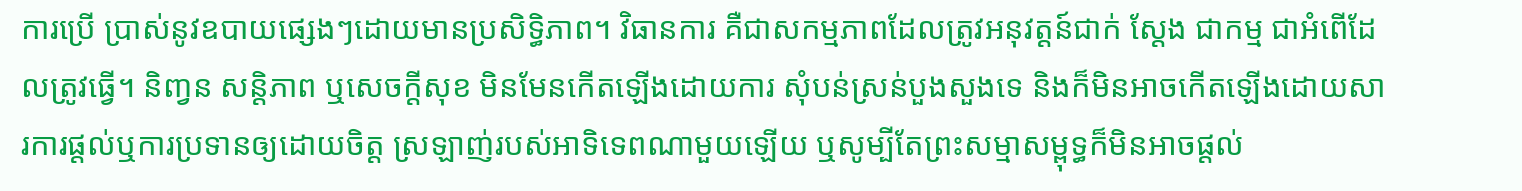ការប្រើ ប្រាស់នូវឧបាយផ្សេងៗដោយមានប្រសិទ្ធិភាព។ វិធានការ គឺជាសកម្មភាពដែលត្រូវអនុវត្តន៍ជាក់ ស្តែង ជាកម្ម ជាអំពើដែលត្រូវធ្វើ។ និញ្វន សន្តិភាព ឬសេចក្តីសុខ មិនមែនកើតឡើងដោយការ សុំបន់ស្រន់បួងសួងទេ និងក៏មិនអាចកើតឡើងដោយសារការផ្តល់ឬការប្រទានឲ្យដោយចិត្ត ស្រឡាញ់របស់អាទិទេពណាមួយឡើយ ឬសូម្បីតែព្រះសម្មាសម្ពុទ្ធក៏មិនអាចផ្តល់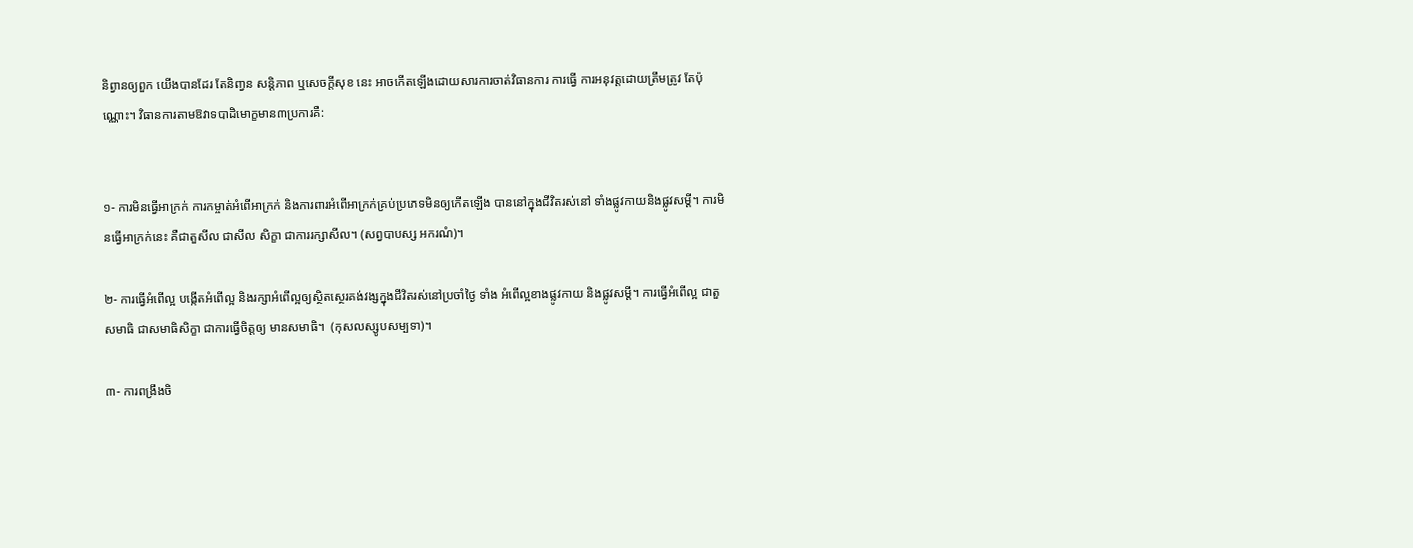និព្វានឲ្យពួក យើងបានដែរ តែនិញ្វន សន្តិភាព ឬសេចក្តីសុខ នេះ អាចកើតឡើងដោយសារការចាត់វិធានការ ការធ្វើ ការអនុវត្តដោយត្រឹមត្រូវ តែប៉ុណ្ណោះ។ វិធានការតាមឱវាទបាដិមោក្ខមាន៣ប្រការគឺ:


១- ការមិនធ្វើអាក្រក់ ការកម្ចាត់អំពើអាក្រក់ និងការពារអំពើអាក្រក់គ្រប់ប្រភេទមិនឲ្យកើតឡើង បាននៅក្នុងជីវិតរស់នៅ ទាំងផ្លូវកាយនិងផ្លូវសម្តី។ ការមិនធ្វើអាក្រក់នេះ គឺជាតួសីល ជាសីល សិក្ខា ជាការរក្សាសីល។ (សព្វបាបស្ស អករណំ)។

២- ការធ្វើអំពើល្អ បង្កើតអំពើល្អ និងរក្សាអំពើល្អឲ្យស្ថិតសេ្ថរគង់វង្សក្នុងជីវិតរស់នៅប្រចាំថៃ្ង ទាំង អំពើល្អខាងផ្លូវកាយ និងផ្លូវសម្តី។ ការធ្វើអំពើល្អ ជាតួសមាធិ ជាសមាធិសិក្ខា ជាការធ្វើចិត្តឲ្យ មានសមាធិ។  (កុសលស្សូបសម្បទា)។

៣- ការពង្រឹងចិ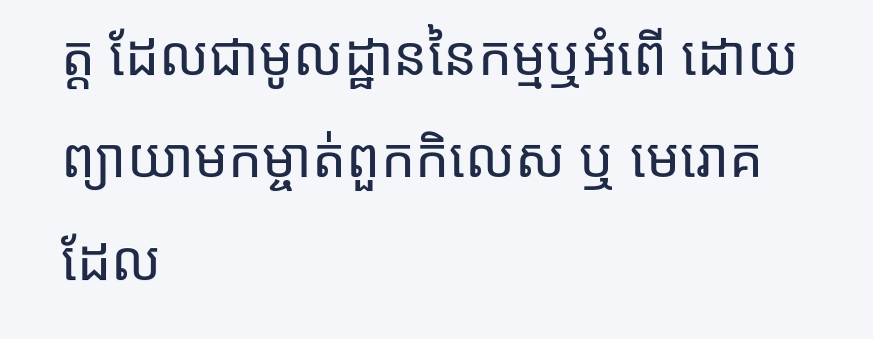ត្ត ដែលជាមូលដ្ឋាននៃកម្មឬអំពើ ដោយព្យាយាមកម្ចាត់ពួកកិលេស ឬ មេរោគ ដែល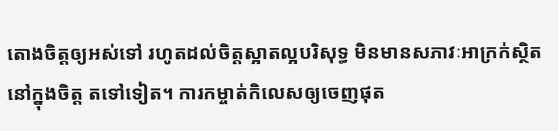តោងចិត្តឲ្យអស់ទៅ រហូតដល់ចិត្តស្អាតល្អបរិសុទ្ធ មិនមានសភាវៈអាក្រក់ស្ថិតនៅក្នុងចិត្ត តទៅទៀត។ ការកម្ចាត់កិលេសឲ្យចេញផុត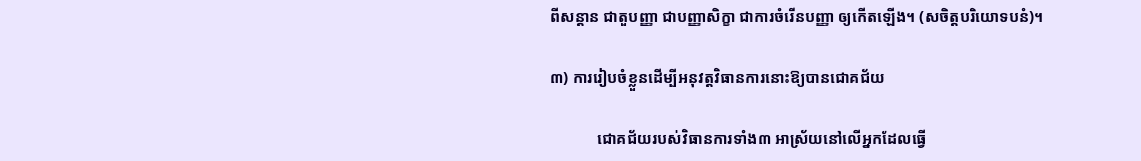ពីសន្តាន ជាតួបញ្ញា ជាបញ្ញាសិក្ខា ជាការចំរើនបញ្ញា ឲ្យកើតឡើង។ (សចិត្តបរិយោទបនំ)។

៣) ការរៀបចំខ្លួនដើម្បីអនុវត្តវិធានការនោះឱ្យបានជោគជ័យ

            ជោគជ័យរបស់វិធានការទាំង៣ អាស្រ័យនៅលើអ្នកដែលធ្វើ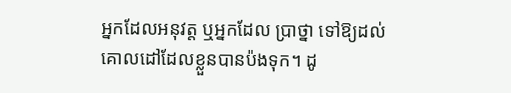អ្នកដែលអនុវត្ត ឬអ្នកដែល ប្រាថ្នា ទៅឱ្យដល់គោលដៅដែលខ្លួនបានប៉ងទុក។ ដូ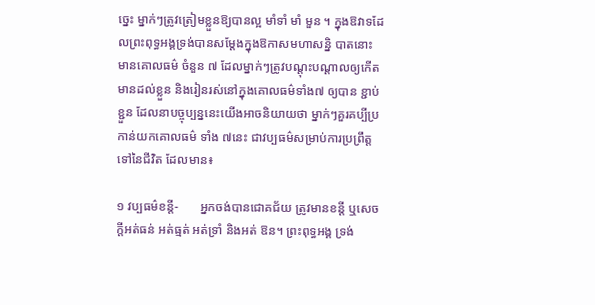ច្នេះ ម្នាក់ៗត្រូវត្រៀមខ្លួនឱ្យបានល្អ មាំទាំ មាំ មួន ។ ក្នុងឱវាទដែលព្រះពុទ្ធអង្គទ្រង់បានសម្តែងក្នុងឱកាសមហាសន្និ បាតនោះ មានគោលធម៌ ចំនួន ៧ ដែលម្នាក់ៗត្រូវបណ្តុះបណ្តាលឲ្យកើតមានដល់ខ្លួន និងរៀនរស់នៅក្នុងគោលធម៌ទាំង៧ ឲ្យបាន ខ្ជាប់ខ្ជួន ដែលនាបច្ចុប្បន្ននេះយើងអាចនិយាយថា ម្នាក់ៗគួរគប្បីប្រកាន់យកគោលធម៌ ទាំង ៧នេះ ជាវប្បធម៌សម្រាប់ការប្រព្រឹត្តទៅនៃជីវិត ដែលមាន៖

១ វប្បធម៌ខន្តី-       អ្នកចង់បានជោគជ័យ ត្រូវមានខន្តី ឬសេចក្តីអត់ធន់ អត់ធ្មត់ អត់ទ្រាំ និងអត់ ឱន។ ព្រះពុទ្ធអង្គ ទ្រង់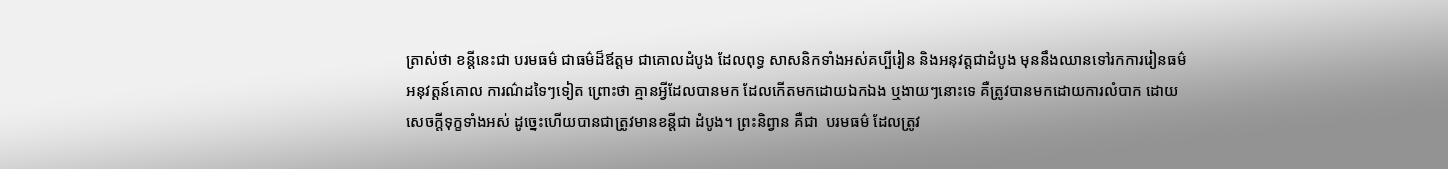ត្រាស់ថា ខន្តីនេះជា បរមធម៌ ជាធម៌ដ៏ឪត្តម ជាគោលដំបូង ដែលពុទ្ធ សាសនិកទាំងអស់គប្បីរៀន និងអនុវត្តជាដំបូង មុននឹងឈានទៅរកការរៀនធម៌ អនុវត្តន៍គោល ការណ៌ដទៃៗទៀត ព្រោះថា គ្មានអ្វីដែលបានមក ដែលកើតមកដោយឯកឯង ឬងាយៗនោះទេ គឺត្រូវបានមកដោយការលំបាក ដោយសេចក្តីទុក្ខទាំងអស់ ដូច្នេះហើយបានជាត្រូវមានខន្តីជា ដំបូង។ ព្រះនិព្វាន គឺជា  បរមធម៌ ដែលត្រូវ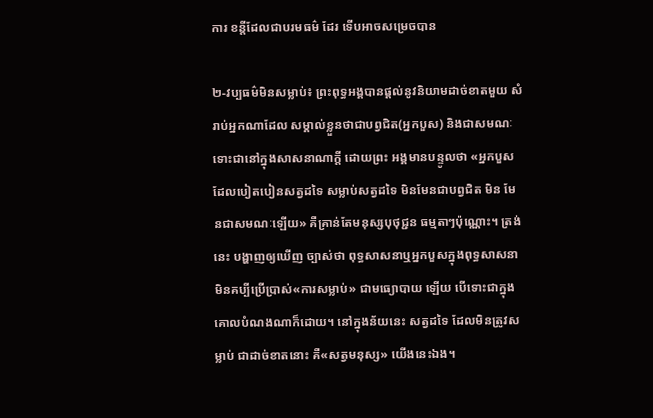ការ ខន្តីដែលជាបរមធម៌ ដែរ ទើបអាចសម្រេចបាន

២-វប្បធម៌មិនសម្លាប់៖ ព្រះពុទ្ធអង្គបានផ្តល់នូវនិយាមដាច់ខាតមួយ សំរាប់អ្នកណាដែល សម្គាល់ខ្លួនថាជាបព្វជិត(អ្នកបួស) និងជាសមណៈ ទោះជានៅក្នុងសាសនាណាក្តី ដោយព្រះ អង្គមានបន្ទូលថា «អ្នកបួសដែលបៀតបៀនសត្វដទៃ សម្លាប់សត្វដទៃ មិនមែនជាបព្វជិត មិន មែនជាសមណៈឡើយ» គឺគ្រាន់តែមនុស្សបុថុជ្ជន ធម្មតាៗប៉ុណ្ណោះ។ ត្រង់នេះ បង្ហាញឲ្យឃើញ ច្បាស់ថា ពុទ្ធសាសនាឬអ្នកបួសក្នុងពុទ្ធសាសនា មិនគប្បីប្រើប្រាស់«ការសម្លាប់» ជាមធ្យោបាយ ឡើយ បើទោះជាក្នុងគោលបំណងណាក៏ដោយ។ នៅក្នុងន័យនេះ សត្វដទៃ ដែលមិនត្រូវសម្លាប់ ជាដាច់ខាតនោះ គឺ«សត្វមនុស្ស» យើងនេះឯង។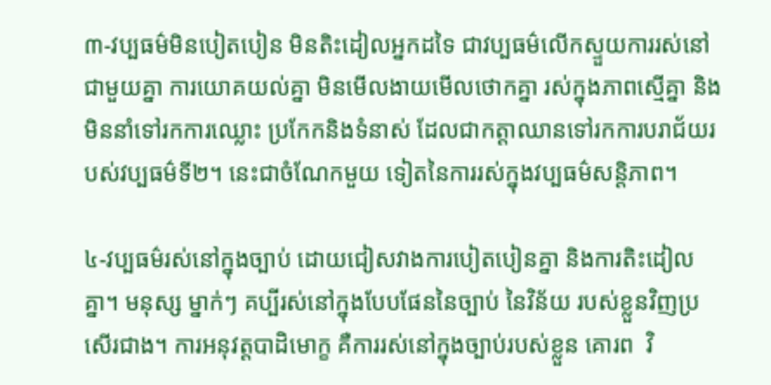៣-វប្បធម៌មិនបៀតបៀន មិនតិះដៀលអ្នកដទៃ ជាវប្បធម៌លើកស្ទួយការរស់នៅជាមួយគ្នា ការយោគយល់គ្នា មិនមើលងាយមើលថោកគ្នា រស់ក្នុងភាពស្មើគ្នា និងមិននាំទៅរកការឈ្លោះ ប្រកែកនិងទំនាស់ ដែលជាកត្តាឈានទៅរកការបរាជ័យរបស់វប្បធម៌ទី២។ នេះជាចំណែកមួយ ទៀតនៃការរស់ក្នុងវប្បធម៌សន្តិភាព។

៤-វប្បធម៌រស់នៅក្នុងច្បាប់ ដោយជៀសវាងការបៀតបៀនគ្នា និងការតិះដៀលគ្នា។ មនុស្ស ម្នាក់ៗ គប្បីរស់នៅក្នុងបែបផែននៃច្បាប់ នៃវិន័យ របស់ខ្លួនវិញប្រសើរជាង។ ការអនុវត្តបាដិមោក្ខ គឺការរស់នៅក្នុងច្បាប់របស់ខ្លួន គោរព  វិ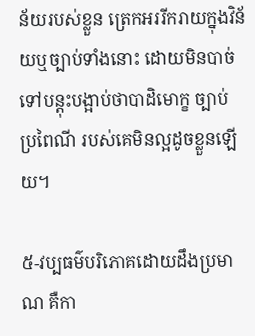ន័យរបស់ខ្លួន ត្រេកអររីករាយក្នុងវិន័យឬច្បាប់ទាំងនោះ ដោយមិនបាច់ទៅបន្តុះបង្អាប់ថាបាដិមោក្ខ ច្បាប់ ប្រពៃណី របស់គេមិនល្អដូចខ្លួនឡើយ។

៥-វប្បធម៌បរិភោគដោយដឹងប្រមាណ គឺកា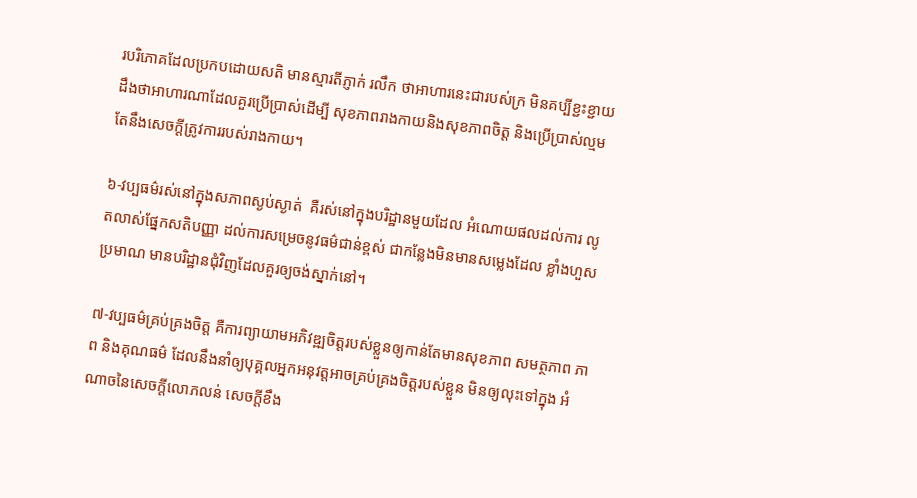របរិភោគដែលប្រកបដោយសតិ មានស្មារតីភ្ញាក់ រលឹក ថាអាហារនេះជារបស់ក្រ មិនគប្បីខ្ជះខ្ជាយ ដឹងថាអាហារណាដែលគួរប្រើប្រាស់ដើម្បី សុខភាពរាងកាយនិងសុខភាពចិត្ត និងប្រើប្រាស់ល្មមតែនឹងសេចក្តីត្រូវការរបស់រាងកាយ។

៦-វប្បធម៌រស់នៅក្នុងសភាពស្ងប់ស្ងាត់  គឺរស់នៅក្នុងបរិដ្ឋានមួយដែល អំណោយផលដល់ការ លូតលាស់ផ្នែកសតិបញ្ញា ដល់ការសម្រេចនូវធម៌ជាន់ខ្ពស់ ជាកន្លែងមិនមានសម្លេងដែល ខ្លាំងហួសប្រមាណ មានបរិដ្ឋានជុំវិញដែលគួរឲ្យចង់ស្នាក់នៅ។

៧-វប្បធម៌គ្រប់គ្រងចិត្ត គឺការព្យាយាមអភិវឌ្ឍចិត្តរបស់ខ្លួនឲ្យកាន់តែមានសុខភាព សមត្ថភាព ភាព និងគុណធម៌ ដែលនឹងនាំឲ្យបុគ្គលអ្នកអនុវត្តអាចគ្រប់គ្រងចិត្តរបស់ខ្លួន មិនឲ្យលុះទៅក្នុង អំណាចនៃសេចក្តីលោភលន់ សេចក្តីខឹង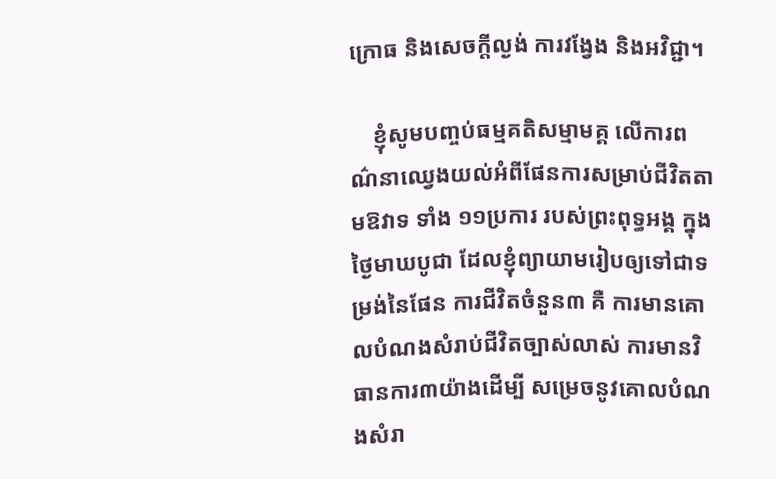ក្រោធ និងសេចក្តីល្ងង់ ការវង្វែង និងអវិជ្ជា។

    ខ្ញុំសូមបញ្ចប់ធម្មគតិសម្មាមគ្គ លើការពណ៌នាឈ្វេងយល់អំពីផែនការសម្រាប់ជីវិតតាមឱវាទ ទាំង ១១ប្រការ របស់ព្រះពុទ្ធអង្គ ក្នុងថ្ងៃមាឃបូជា ដែលខ្ញុំព្យាយាមរៀបឲ្យទៅជាទម្រង់នៃផែន ការជីវិតចំនួន៣ គឺ ការមានគោលបំណងសំរាប់ជីវិតច្បាស់លាស់ ការមានវិធានការ៣យ៉ាងដើម្បី សម្រេចនូវគោលបំណងសំរា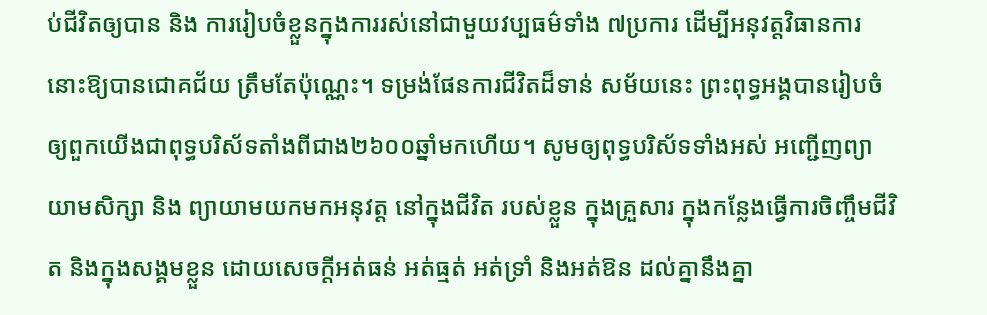ប់ជីវិតឲ្យបាន និង ការរៀបចំខ្លួនក្នុងការរស់នៅជាមួយវប្បធម៌ទាំង ៧ប្រការ ដើម្បីអនុវត្តវិធានការនោះឱ្យបានជោគជ័យ ត្រឹមតែប៉ុណ្ណេះ។ ទម្រង់ផែនការជីវិតដ៏ទាន់ សម័យនេះ ព្រះពុទ្ធអង្គបានរៀបចំឲ្យពួកយើងជាពុទ្ធបរិស័ទតាំងពីជាង២៦០០ឆ្នាំមកហើយ។ សូមឲ្យពុទ្ធបរិស័ទទាំងអស់ អញ្ជើញព្យាយាមសិក្សា និង ព្យាយាមយកមកអនុវត្ត នៅក្នុងជីវិត របស់ខ្លួន ក្នុងគ្រួសារ ក្នុងកន្លែងធ្វើការចិញ្ចឹមជីវិត និងក្នុងសង្គមខ្លួន ដោយសេចក្តីអត់ធន់ អត់ធ្មត់ អត់ទ្រាំ និងអត់ឱន ដល់គ្នានឹងគ្នា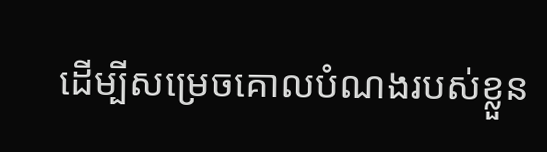ដើម្បីសម្រេចគោលបំណងរបស់ខ្លួន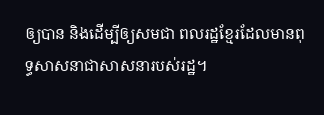ឲ្យបាន និងដើម្បីឲ្យសមជា ពលរដ្ឋខ្មែរដែលមានពុទ្ធសាសនាជាសាសនារបស់រដ្ឋ។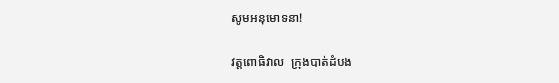សូមអនុមោទនា!

វត្តពោធិវាល  ក្រុងបាត់ដំបង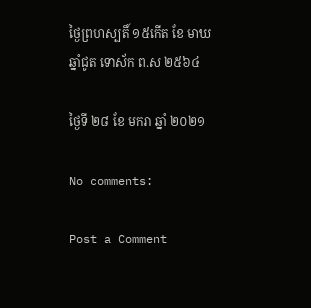ថ្ងៃព្រហស្បតិ៍ ១៥កើត ខែ មាឃ ឆ្នាំជូត ទោស័ក ព.ស ២៥៦៤

ថ្ងៃទី ២៨ ខែ មករា ឆ្នាំ ២០២១

No comments:

Post a Comment